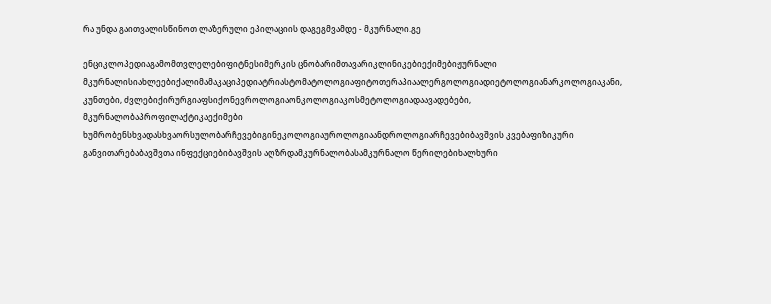რა უნდა გაითვალისწინოთ ლაზერული ეპილაციის დაგეგმვამდე - მკურნალი.გე

ენციკლოპედიაგამომთვლელებიფიტნესიმერკის ცნობარიმთავარიკლინიკებიექიმებიჟურნალი მკურნალისიახლეებიქალიმამაკაციპედიატრიასტომატოლოგიაფიტოთერაპიაალერგოლოგიადიეტოლოგიანარკოლოგიაკანი, კუნთები, ძვლებიქირურგიაფსიქონევროლოგიაონკოლოგიაკოსმეტოლოგიადაავადებები, მკურნალობაპროფილაქტიკაექიმები ხუმრობენსხვადასხვაორსულობარჩევებიგინეკოლოგიაუროლოგიაანდროლოგიარჩევებიბავშვის კვებაფიზიკური განვითარებაბავშვთა ინფექციებიბავშვის აღზრდამკურნალობასამკურნალო წერილებიხალხური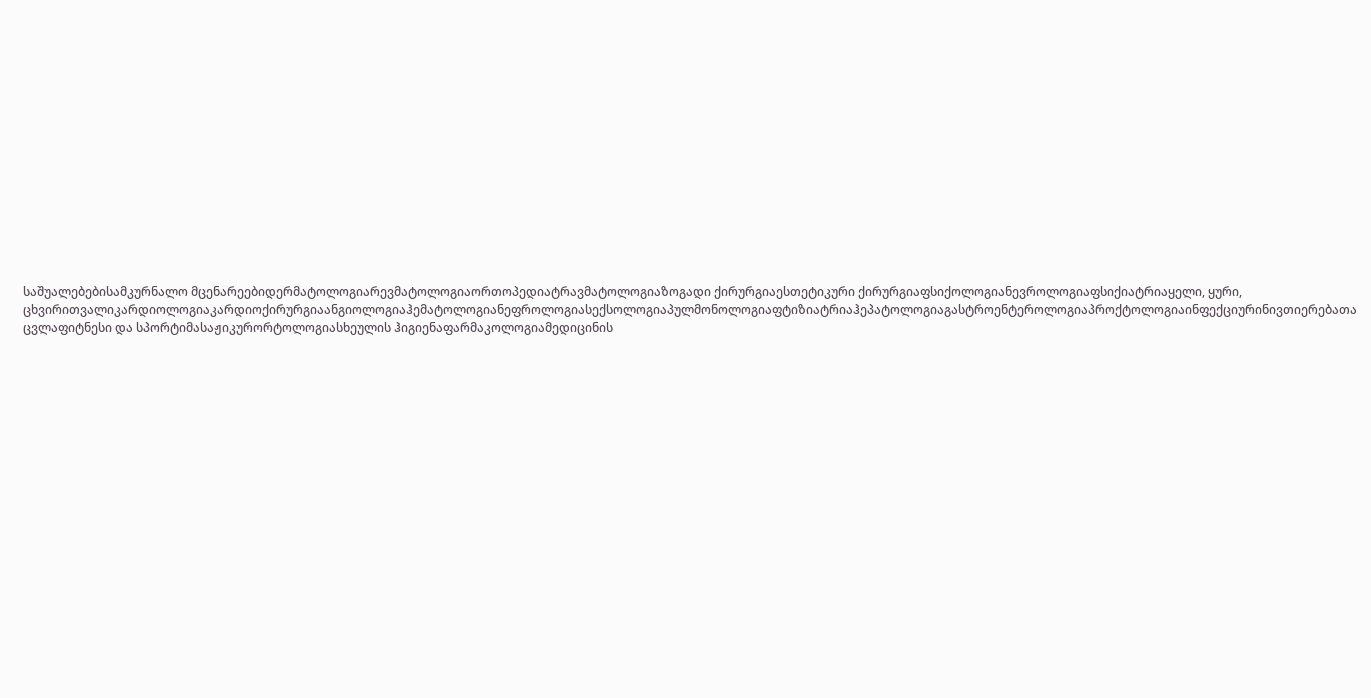საშუალებებისამკურნალო მცენარეებიდერმატოლოგიარევმატოლოგიაორთოპედიატრავმატოლოგიაზოგადი ქირურგიაესთეტიკური ქირურგიაფსიქოლოგიანევროლოგიაფსიქიატრიაყელი, ყური, ცხვირითვალიკარდიოლოგიაკარდიოქირურგიაანგიოლოგიაჰემატოლოგიანეფროლოგიასექსოლოგიაპულმონოლოგიაფტიზიატრიაჰეპატოლოგიაგასტროენტეროლოგიაპროქტოლოგიაინფექციურინივთიერებათა ცვლაფიტნესი და სპორტიმასაჟიკურორტოლოგიასხეულის ჰიგიენაფარმაკოლოგიამედიცინის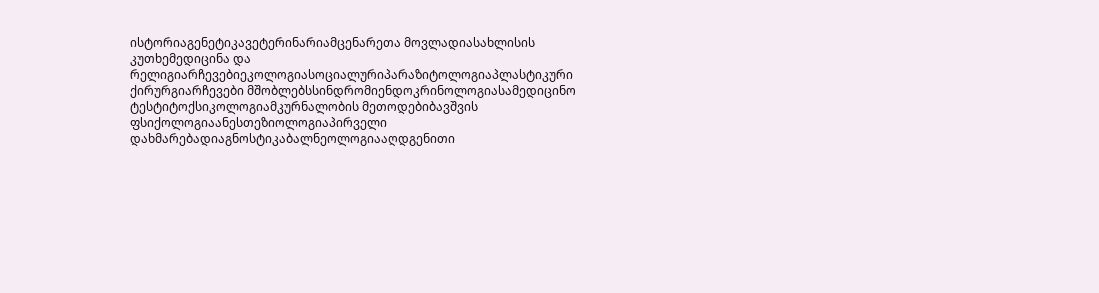ისტორიაგენეტიკავეტერინარიამცენარეთა მოვლადიასახლისის კუთხემედიცინა და რელიგიარჩევებიეკოლოგიასოციალურიპარაზიტოლოგიაპლასტიკური ქირურგიარჩევები მშობლებსსინდრომიენდოკრინოლოგიასამედიცინო ტესტიტოქსიკოლოგიამკურნალობის მეთოდებიბავშვის ფსიქოლოგიაანესთეზიოლოგიაპირველი დახმარებადიაგნოსტიკაბალნეოლოგიააღდგენითი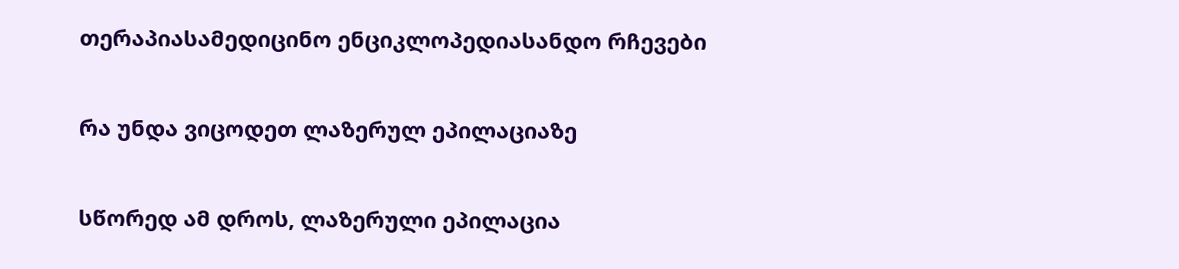თერაპიასამედიცინო ენციკლოპედიასანდო რჩევები

რა უნდა ვიცოდეთ ლაზერულ ეპილაციაზე

სწორედ ამ დროს, ლაზერული ეპილაცია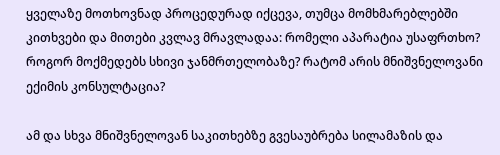ყველაზე მოთხოვნად პროცედურად იქცევა, თუმცა მომხმარებლებში კითხვები და მითები კვლავ მრავლადაა: რომელი აპარატია უსაფრთხო? როგორ მოქმედებს სხივი ჯანმრთელობაზე? რატომ არის მნიშვნელოვანი ექიმის კონსულტაცია?

ამ და სხვა მნიშვნელოვან საკითხებზე გვესაუბრება სილამაზის და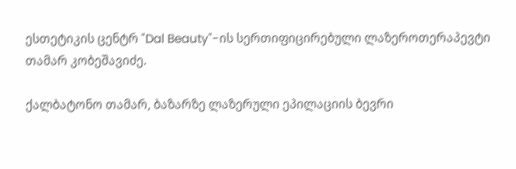ესთეტიკის ცენტრ "Dal Beauty"-ის სერთიფიცირებული ლაზეროთერაპევტი თამარ კობეშავიძე.

ქალბატონო თამარ, ბაზარზე ლაზერული ეპილაციის ბევრი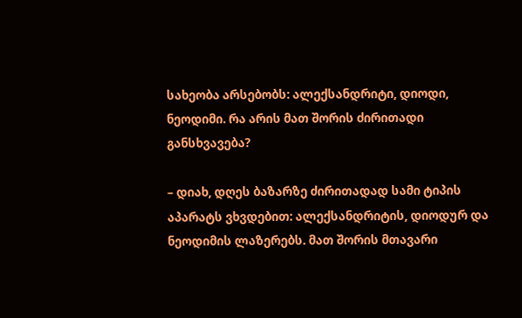სახეობა არსებობს: ალექსანდრიტი, დიოდი, ნეოდიმი. რა არის მათ შორის ძირითადი განსხვავება?

– დიახ, დღეს ბაზარზე ძირითადად სამი ტიპის აპარატს ვხვდებით: ალექსანდრიტის, დიოდურ და ნეოდიმის ლაზერებს. მათ შორის მთავარი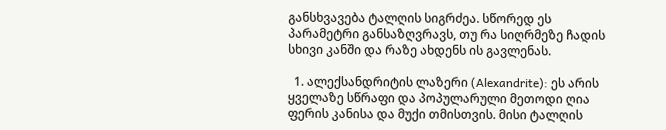განსხვავება ტალღის სიგრძეა. სწორედ ეს პარამეტრი განსაზღვრავს, თუ რა სიღრმეზე ჩადის სხივი კანში და რაზე ახდენს ის გავლენას.

  1. ალექსანდრიტის ლაზერი (Alexandrite): ეს არის ყველაზე სწრაფი და პოპულარული მეთოდი ღია ფერის კანისა და მუქი თმისთვის. მისი ტალღის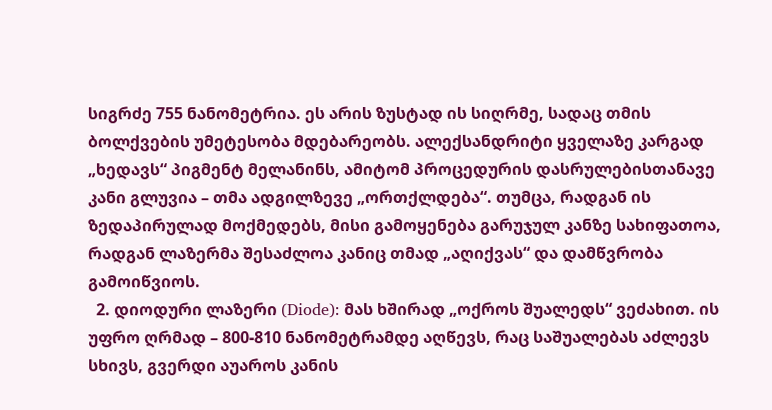სიგრძე 755 ნანომეტრია. ეს არის ზუსტად ის სიღრმე, სადაც თმის ბოლქვების უმეტესობა მდებარეობს. ალექსანდრიტი ყველაზე კარგად „ხედავს“ პიგმენტ მელანინს, ამიტომ პროცედურის დასრულებისთანავე კანი გლუვია – თმა ადგილზევე „ორთქლდება“. თუმცა, რადგან ის ზედაპირულად მოქმედებს, მისი გამოყენება გარუჯულ კანზე სახიფათოა, რადგან ლაზერმა შესაძლოა კანიც თმად „აღიქვას“ და დამწვრობა გამოიწვიოს.
  2. დიოდური ლაზერი (Diode): მას ხშირად „ოქროს შუალედს“ ვეძახით. ის უფრო ღრმად – 800-810 ნანომეტრამდე აღწევს, რაც საშუალებას აძლევს სხივს, გვერდი აუაროს კანის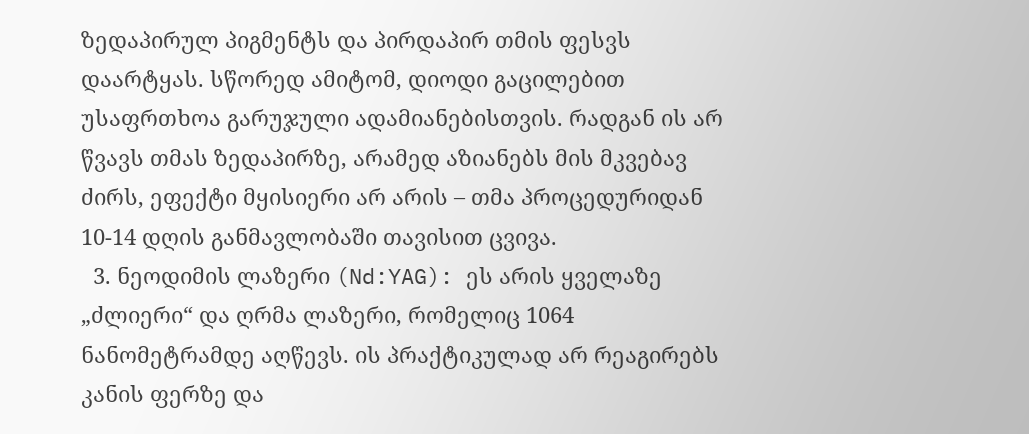ზედაპირულ პიგმენტს და პირდაპირ თმის ფესვს დაარტყას. სწორედ ამიტომ, დიოდი გაცილებით უსაფრთხოა გარუჯული ადამიანებისთვის. რადგან ის არ წვავს თმას ზედაპირზე, არამედ აზიანებს მის მკვებავ ძირს, ეფექტი მყისიერი არ არის – თმა პროცედურიდან 10-14 დღის განმავლობაში თავისით ცვივა.
  3. ნეოდიმის ლაზერი (Nd:YAG): ეს არის ყველაზე „ძლიერი“ და ღრმა ლაზერი, რომელიც 1064 ნანომეტრამდე აღწევს. ის პრაქტიკულად არ რეაგირებს კანის ფერზე და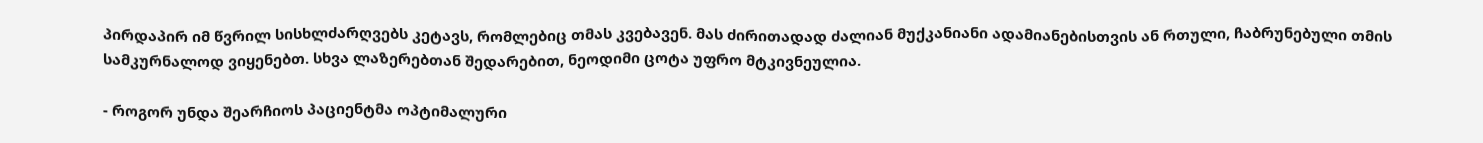პირდაპირ იმ წვრილ სისხლძარღვებს კეტავს, რომლებიც თმას კვებავენ. მას ძირითადად ძალიან მუქკანიანი ადამიანებისთვის ან რთული, ჩაბრუნებული თმის სამკურნალოდ ვიყენებთ. სხვა ლაზერებთან შედარებით, ნეოდიმი ცოტა უფრო მტკივნეულია.

- როგორ უნდა შეარჩიოს პაციენტმა ოპტიმალური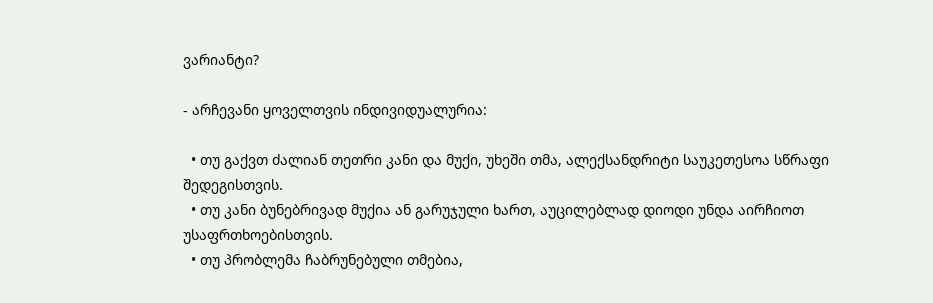ვარიანტი?

- არჩევანი ყოველთვის ინდივიდუალურია:

  • თუ გაქვთ ძალიან თეთრი კანი და მუქი, უხეში თმა, ალექსანდრიტი საუკეთესოა სწრაფი შედეგისთვის.
  • თუ კანი ბუნებრივად მუქია ან გარუჯული ხართ, აუცილებლად დიოდი უნდა აირჩიოთ უსაფრთხოებისთვის.
  • თუ პრობლემა ჩაბრუნებული თმებია,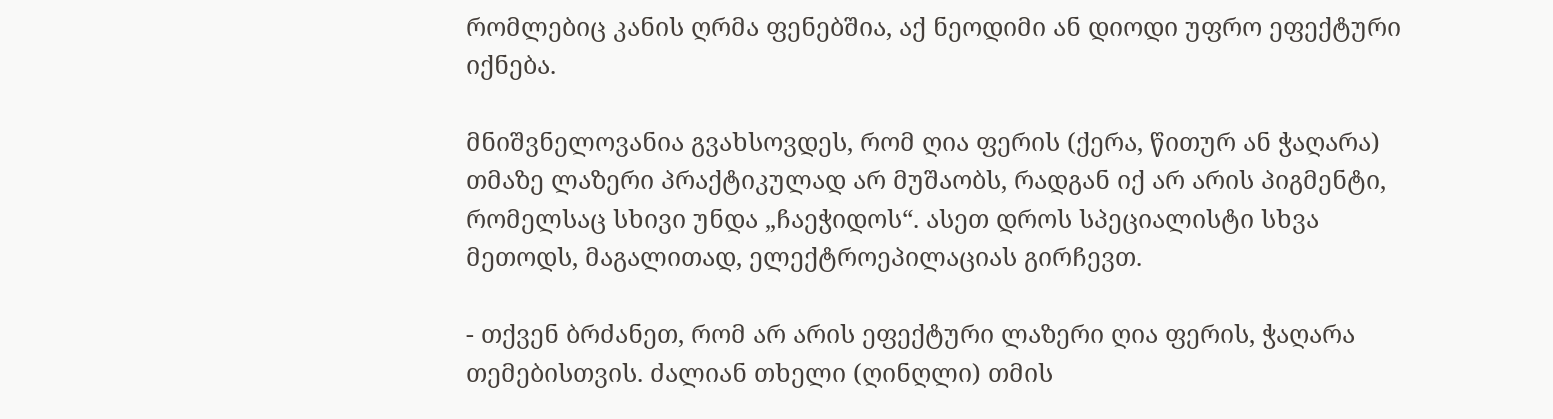რომლებიც კანის ღრმა ფენებშია, აქ ნეოდიმი ან დიოდი უფრო ეფექტური იქნება.

მნიშვნელოვანია გვახსოვდეს, რომ ღია ფერის (ქერა, წითურ ან ჭაღარა) თმაზე ლაზერი პრაქტიკულად არ მუშაობს, რადგან იქ არ არის პიგმენტი, რომელსაც სხივი უნდა „ჩაეჭიდოს“. ასეთ დროს სპეციალისტი სხვა მეთოდს, მაგალითად, ელექტროეპილაციას გირჩევთ.

- თქვენ ბრძანეთ, რომ არ არის ეფექტური ლაზერი ღია ფერის, ჭაღარა თემებისთვის. ძალიან თხელი (ღინღლი) თმის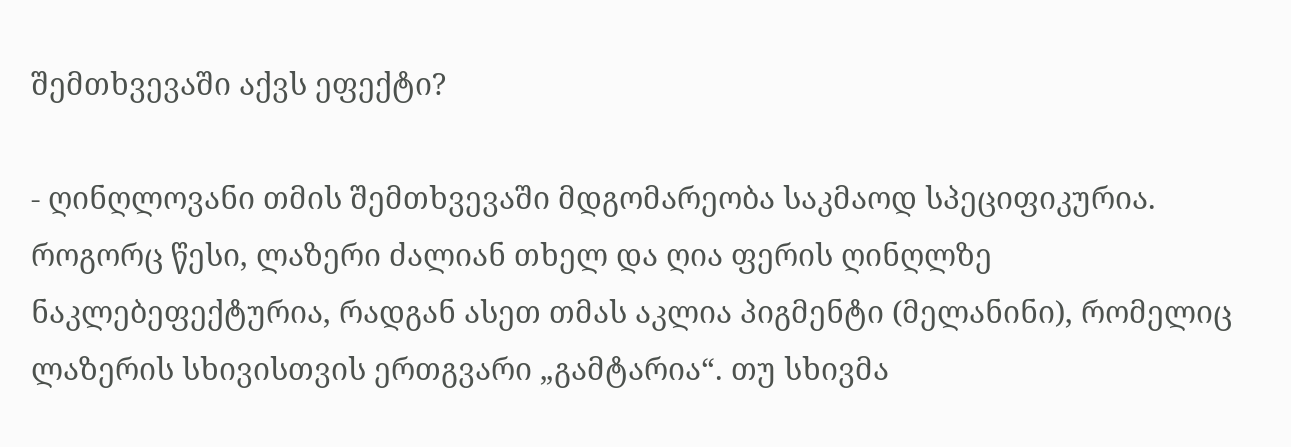შემთხვევაში აქვს ეფექტი?

- ღინღლოვანი თმის შემთხვევაში მდგომარეობა საკმაოდ სპეციფიკურია. როგორც წესი, ლაზერი ძალიან თხელ და ღია ფერის ღინღლზე ნაკლებეფექტურია, რადგან ასეთ თმას აკლია პიგმენტი (მელანინი), რომელიც ლაზერის სხივისთვის ერთგვარი „გამტარია“. თუ სხივმა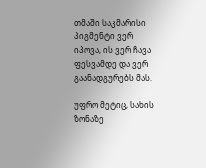თმაში საკმარისი პიგმენტი ვერ იპოვა, ის ვერ ჩავა ფესვამდე და ვერ გაანადგურებს მას.

უფრო მეტიც, სახის ზონაზე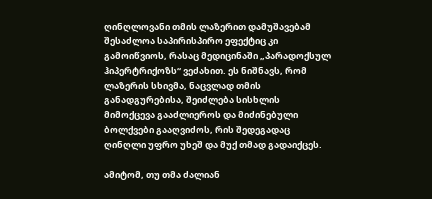ღინღლოვანი თმის ლაზერით დამუშავებამ შესაძლოა საპირისპირო ეფექტიც კი გამოიწვიოს, რასაც მედიცინაში „პარადოქსულ ჰიპერტრიქოზს“ ვეძახით. ეს ნიშნავს, რომ ლაზერის სხივმა, ნაცვლად თმის განადგურებისა, შეიძლება სისხლის მიმოქცევა გააძლიეროს და მიძინებული ბოლქვები გააღვიძოს, რის შედეგადაც ღინღლი უფრო უხეშ და მუქ თმად გადაიქცეს.

ამიტომ, თუ თმა ძალიან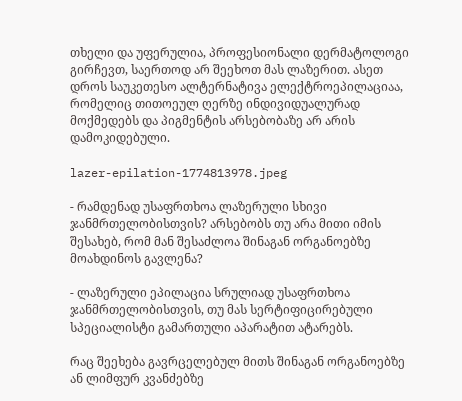თხელი და უფერულია, პროფესიონალი დერმატოლოგი გირჩევთ, საერთოდ არ შეეხოთ მას ლაზერით. ასეთ დროს საუკეთესო ალტერნატივა ელექტროეპილაციაა, რომელიც თითოეულ ღერზე ინდივიდუალურად მოქმედებს და პიგმენტის არსებობაზე არ არის დამოკიდებული.

lazer-epilation-1774813978.jpeg

- რამდენად უსაფრთხოა ლაზერული სხივი ჯანმრთელობისთვის? არსებობს თუ არა მითი იმის შესახებ, რომ მან შესაძლოა შინაგან ორგანოებზე მოახდინოს გავლენა?

- ლაზერული ეპილაცია სრულიად უსაფრთხოა ჯანმრთელობისთვის, თუ მას სერტიფიცირებული სპეციალისტი გამართული აპარატით ატარებს.

რაც შეეხება გავრცელებულ მითს შინაგან ორგანოებზე ან ლიმფურ კვანძებზე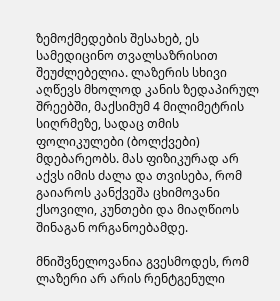ზემოქმედების შესახებ, ეს სამედიცინო თვალსაზრისით შეუძლებელია. ლაზერის სხივი აღწევს მხოლოდ კანის ზედაპირულ შრეებში, მაქსიმუმ 4 მილიმეტრის სიღრმეზე, სადაც თმის ფოლიკულები (ბოლქვები) მდებარეობს. მას ფიზიკურად არ აქვს იმის ძალა და თვისება, რომ გაიაროს კანქვეშა ცხიმოვანი ქსოვილი, კუნთები და მიაღწიოს შინაგან ორგანოებამდე.

მნიშვნელოვანია გვესმოდეს, რომ ლაზერი არ არის რენტგენული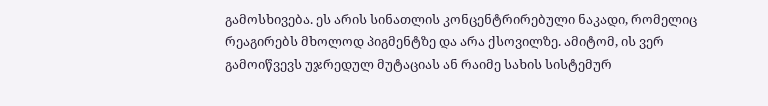გამოსხივება. ეს არის სინათლის კონცენტრირებული ნაკადი, რომელიც რეაგირებს მხოლოდ პიგმენტზე და არა ქსოვილზე. ამიტომ, ის ვერ გამოიწვევს უჯრედულ მუტაციას ან რაიმე სახის სისტემურ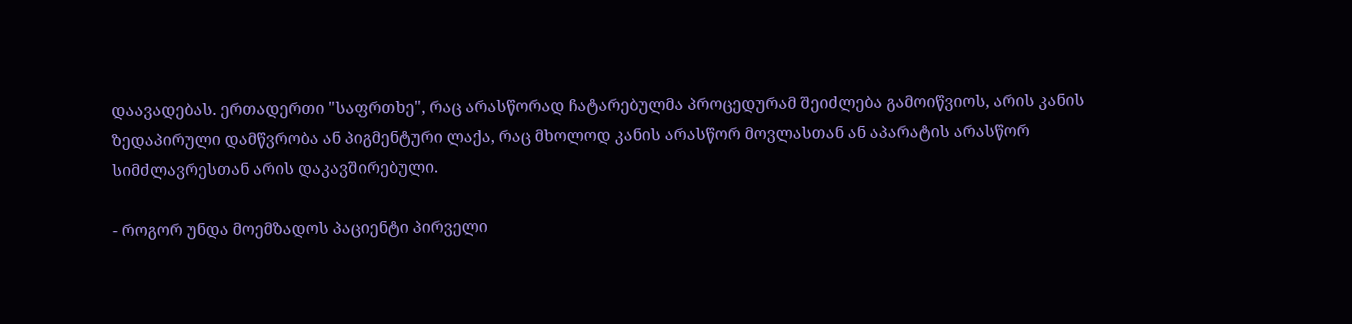დაავადებას. ერთადერთი "საფრთხე", რაც არასწორად ჩატარებულმა პროცედურამ შეიძლება გამოიწვიოს, არის კანის ზედაპირული დამწვრობა ან პიგმენტური ლაქა, რაც მხოლოდ კანის არასწორ მოვლასთან ან აპარატის არასწორ სიმძლავრესთან არის დაკავშირებული.

- როგორ უნდა მოემზადოს პაციენტი პირველი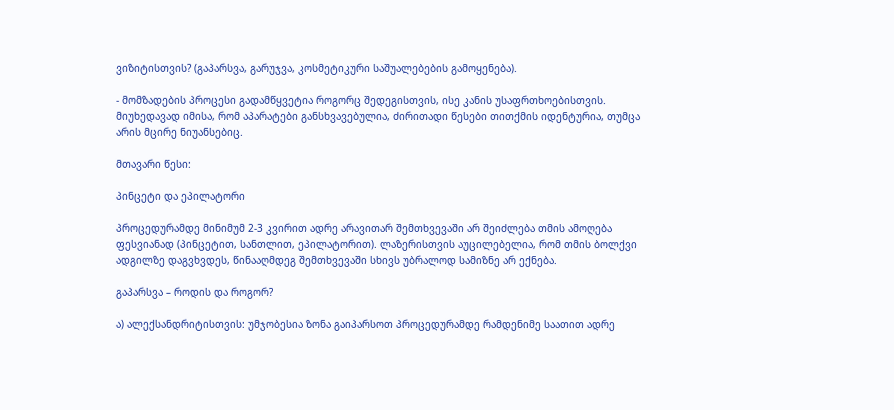ვიზიტისთვის? (გაპარსვა, გარუჯვა, კოსმეტიკური საშუალებების გამოყენება).

- მომზადების პროცესი გადამწყვეტია როგორც შედეგისთვის, ისე კანის უსაფრთხოებისთვის. მიუხედავად იმისა, რომ აპარატები განსხვავებულია, ძირითადი წესები თითქმის იდენტურია, თუმცა არის მცირე ნიუანსებიც.

მთავარი წესი:

პინცეტი და ეპილატორი

პროცედურამდე მინიმუმ 2-3 კვირით ადრე არავითარ შემთხვევაში არ შეიძლება თმის ამოღება ფესვიანად (პინცეტით, სანთლით, ეპილატორით). ლაზერისთვის აუცილებელია, რომ თმის ბოლქვი ადგილზე დაგვხვდეს, წინააღმდეგ შემთხვევაში სხივს უბრალოდ სამიზნე არ ექნება.

გაპარსვა – როდის და როგორ?

ა) ალექსანდრიტისთვის: უმჯობესია ზონა გაიპარსოთ პროცედურამდე რამდენიმე საათით ადრე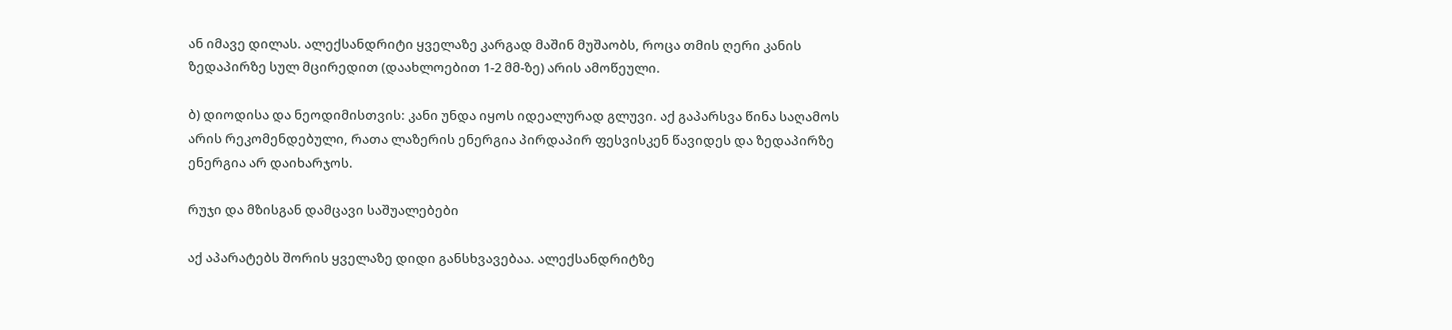ან იმავე დილას. ალექსანდრიტი ყველაზე კარგად მაშინ მუშაობს, როცა თმის ღერი კანის ზედაპირზე სულ მცირედით (დაახლოებით 1-2 მმ-ზე) არის ამოწეული.

ბ) დიოდისა და ნეოდიმისთვის: კანი უნდა იყოს იდეალურად გლუვი. აქ გაპარსვა წინა საღამოს არის რეკომენდებული, რათა ლაზერის ენერგია პირდაპირ ფესვისკენ წავიდეს და ზედაპირზე ენერგია არ დაიხარჯოს.

რუჯი და მზისგან დამცავი საშუალებები

აქ აპარატებს შორის ყველაზე დიდი განსხვავებაა. ალექსანდრიტზე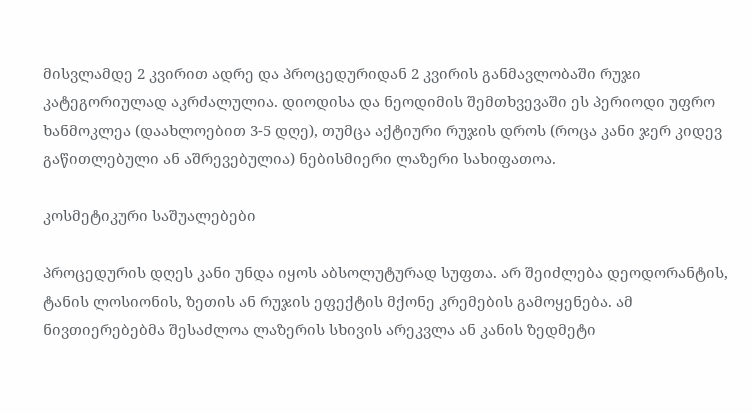მისვლამდე 2 კვირით ადრე და პროცედურიდან 2 კვირის განმავლობაში რუჯი კატეგორიულად აკრძალულია. დიოდისა და ნეოდიმის შემთხვევაში ეს პერიოდი უფრო ხანმოკლეა (დაახლოებით 3-5 დღე), თუმცა აქტიური რუჯის დროს (როცა კანი ჯერ კიდევ გაწითლებული ან აშრევებულია) ნებისმიერი ლაზერი სახიფათოა.

კოსმეტიკური საშუალებები

პროცედურის დღეს კანი უნდა იყოს აბსოლუტურად სუფთა. არ შეიძლება დეოდორანტის, ტანის ლოსიონის, ზეთის ან რუჯის ეფექტის მქონე კრემების გამოყენება. ამ ნივთიერებებმა შესაძლოა ლაზერის სხივის არეკვლა ან კანის ზედმეტი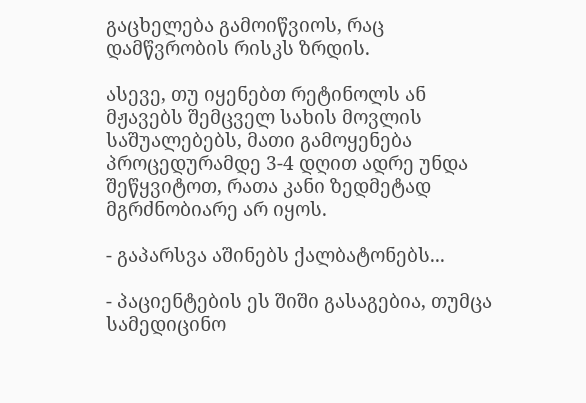გაცხელება გამოიწვიოს, რაც დამწვრობის რისკს ზრდის.

ასევე, თუ იყენებთ რეტინოლს ან მჟავებს შემცველ სახის მოვლის საშუალებებს, მათი გამოყენება პროცედურამდე 3-4 დღით ადრე უნდა შეწყვიტოთ, რათა კანი ზედმეტად მგრძნობიარე არ იყოს.

- გაპარსვა აშინებს ქალბატონებს...

- პაციენტების ეს შიში გასაგებია, თუმცა სამედიცინო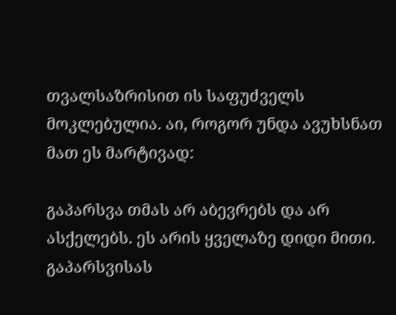თვალსაზრისით ის საფუძველს მოკლებულია. აი, როგორ უნდა ავუხსნათ მათ ეს მარტივად:

გაპარსვა თმას არ აბევრებს და არ ასქელებს. ეს არის ყველაზე დიდი მითი. გაპარსვისას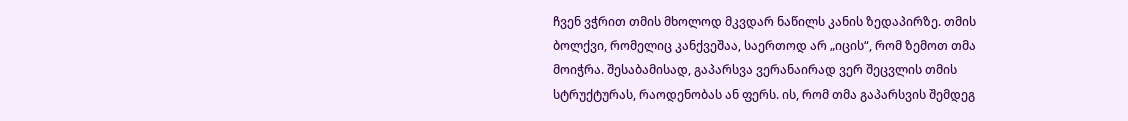ჩვენ ვჭრით თმის მხოლოდ მკვდარ ნაწილს კანის ზედაპირზე. თმის ბოლქვი, რომელიც კანქვეშაა, საერთოდ არ „იცის“, რომ ზემოთ თმა მოიჭრა. შესაბამისად, გაპარსვა ვერანაირად ვერ შეცვლის თმის სტრუქტურას, რაოდენობას ან ფერს. ის, რომ თმა გაპარსვის შემდეგ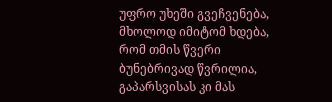უფრო უხეში გვეჩვენება, მხოლოდ იმიტომ ხდება, რომ თმის წვერი ბუნებრივად წვრილია, გაპარსვისას კი მას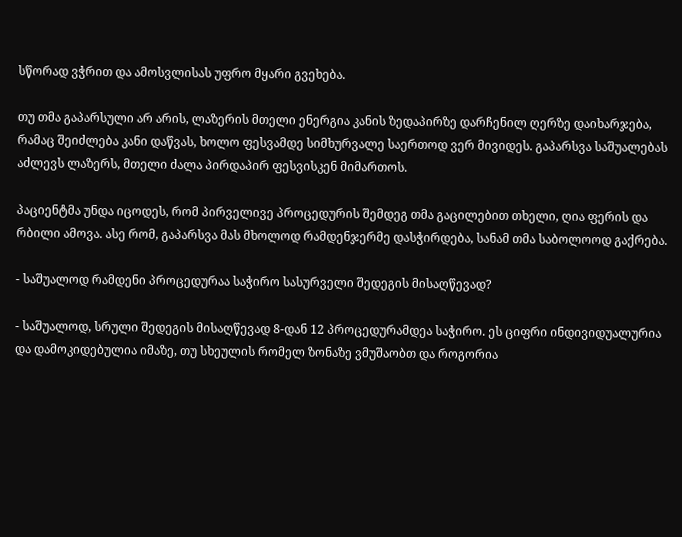სწორად ვჭრით და ამოსვლისას უფრო მყარი გვეხება.

თუ თმა გაპარსული არ არის, ლაზერის მთელი ენერგია კანის ზედაპირზე დარჩენილ ღერზე დაიხარჯება, რამაც შეიძლება კანი დაწვას, ხოლო ფესვამდე სიმხურვალე საერთოდ ვერ მივიდეს. გაპარსვა საშუალებას აძლევს ლაზერს, მთელი ძალა პირდაპირ ფესვისკენ მიმართოს.

პაციენტმა უნდა იცოდეს, რომ პირველივე პროცედურის შემდეგ თმა გაცილებით თხელი, ღია ფერის და რბილი ამოვა. ასე რომ, გაპარსვა მას მხოლოდ რამდენჯერმე დასჭირდება, სანამ თმა საბოლოოდ გაქრება.

- საშუალოდ რამდენი პროცედურაა საჭირო სასურველი შედეგის მისაღწევად?

- საშუალოდ, სრული შედეგის მისაღწევად 8-დან 12 პროცედურამდეა საჭირო. ეს ციფრი ინდივიდუალურია და დამოკიდებულია იმაზე, თუ სხეულის რომელ ზონაზე ვმუშაობთ და როგორია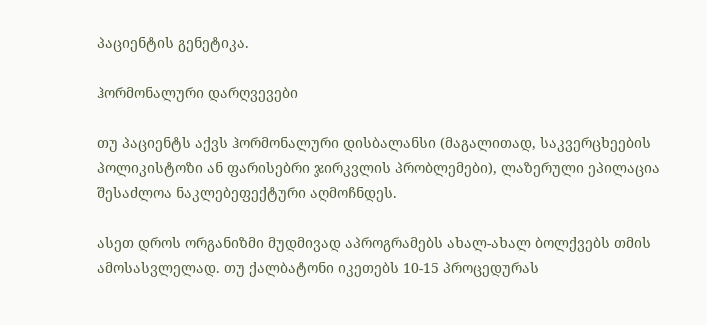პაციენტის გენეტიკა.

ჰორმონალური დარღვევები

თუ პაციენტს აქვს ჰორმონალური დისბალანსი (მაგალითად, საკვერცხეების პოლიკისტოზი ან ფარისებრი ჯირკვლის პრობლემები), ლაზერული ეპილაცია შესაძლოა ნაკლებეფექტური აღმოჩნდეს.

ასეთ დროს ორგანიზმი მუდმივად აპროგრამებს ახალ-ახალ ბოლქვებს თმის ამოსასვლელად. თუ ქალბატონი იკეთებს 10-15 პროცედურას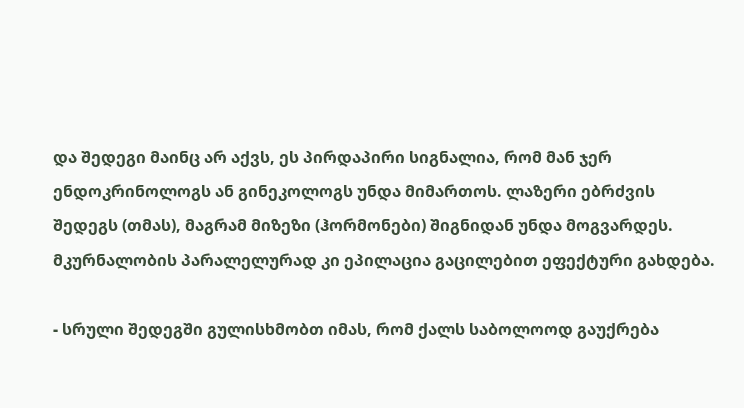და შედეგი მაინც არ აქვს, ეს პირდაპირი სიგნალია, რომ მან ჯერ ენდოკრინოლოგს ან გინეკოლოგს უნდა მიმართოს. ლაზერი ებრძვის შედეგს (თმას), მაგრამ მიზეზი (ჰორმონები) შიგნიდან უნდა მოგვარდეს. მკურნალობის პარალელურად კი ეპილაცია გაცილებით ეფექტური გახდება.

- სრული შედეგში გულისხმობთ იმას, რომ ქალს საბოლოოდ გაუქრება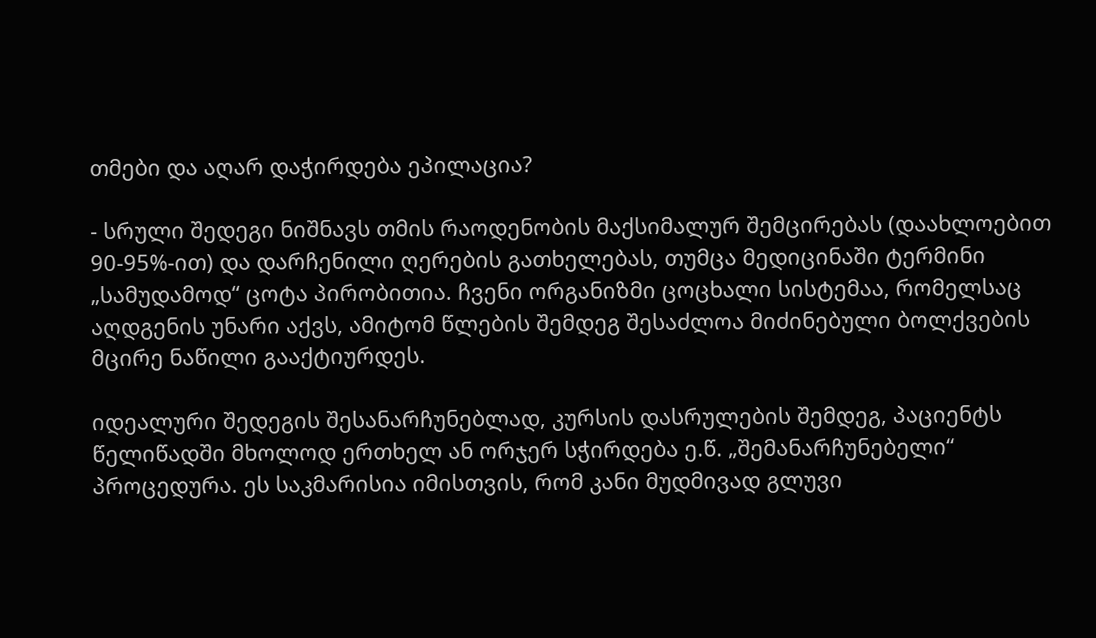თმები და აღარ დაჭირდება ეპილაცია?

- სრული შედეგი ნიშნავს თმის რაოდენობის მაქსიმალურ შემცირებას (დაახლოებით 90-95%-ით) და დარჩენილი ღერების გათხელებას, თუმცა მედიცინაში ტერმინი „სამუდამოდ“ ცოტა პირობითია. ჩვენი ორგანიზმი ცოცხალი სისტემაა, რომელსაც აღდგენის უნარი აქვს, ამიტომ წლების შემდეგ შესაძლოა მიძინებული ბოლქვების მცირე ნაწილი გააქტიურდეს.

იდეალური შედეგის შესანარჩუნებლად, კურსის დასრულების შემდეგ, პაციენტს წელიწადში მხოლოდ ერთხელ ან ორჯერ სჭირდება ე.წ. „შემანარჩუნებელი“ პროცედურა. ეს საკმარისია იმისთვის, რომ კანი მუდმივად გლუვი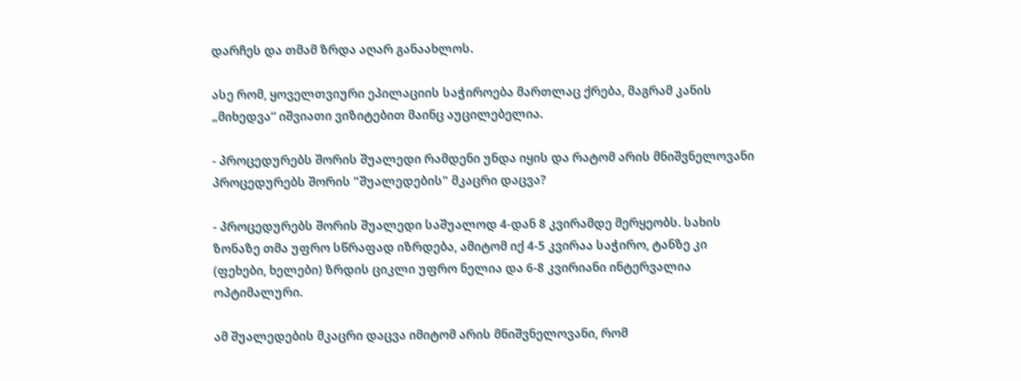დარჩეს და თმამ ზრდა აღარ განაახლოს.

ასე რომ, ყოველთვიური ეპილაციის საჭიროება მართლაც ქრება, მაგრამ კანის „მიხედვა“ იშვიათი ვიზიტებით მაინც აუცილებელია.

- პროცედურებს შორის შუალედი რამდენი უნდა იყის და რატომ არის მნიშვნელოვანი პროცედურებს შორის "შუალედების" მკაცრი დაცვა?

- პროცედურებს შორის შუალედი საშუალოდ 4-დან 8 კვირამდე მერყეობს. სახის ზონაზე თმა უფრო სწრაფად იზრდება, ამიტომ იქ 4-5 კვირაა საჭირო, ტანზე კი (ფეხები, ხელები) ზრდის ციკლი უფრო ნელია და 6-8 კვირიანი ინტერვალია ოპტიმალური.

ამ შუალედების მკაცრი დაცვა იმიტომ არის მნიშვნელოვანი, რომ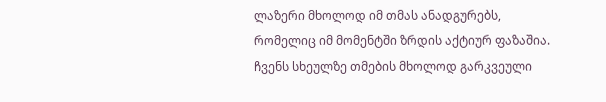ლაზერი მხოლოდ იმ თმას ანადგურებს, რომელიც იმ მომენტში ზრდის აქტიურ ფაზაშია. ჩვენს სხეულზე თმების მხოლოდ გარკვეული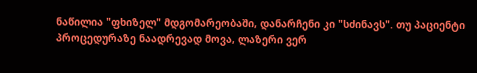ნაწილია "ფხიზელ" მდგომარეობაში, დანარჩენი კი "სძინავს". თუ პაციენტი პროცედურაზე ნაადრევად მოვა, ლაზერი ვერ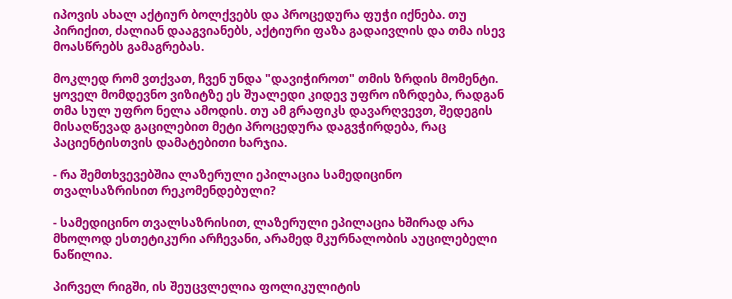იპოვის ახალ აქტიურ ბოლქვებს და პროცედურა ფუჭი იქნება. თუ პირიქით, ძალიან დააგვიანებს, აქტიური ფაზა გადაივლის და თმა ისევ მოასწრებს გამაგრებას.

მოკლედ რომ ვთქვათ, ჩვენ უნდა "დავიჭიროთ" თმის ზრდის მომენტი. ყოველ მომდევნო ვიზიტზე ეს შუალედი კიდევ უფრო იზრდება, რადგან თმა სულ უფრო ნელა ამოდის. თუ ამ გრაფიკს დავარღვევთ, შედეგის მისაღწევად გაცილებით მეტი პროცედურა დაგვჭირდება, რაც პაციენტისთვის დამატებითი ხარჯია.

- რა შემთხვევებშია ლაზერული ეპილაცია სამედიცინო თვალსაზრისით რეკომენდებული?

- სამედიცინო თვალსაზრისით, ლაზერული ეპილაცია ხშირად არა მხოლოდ ესთეტიკური არჩევანი, არამედ მკურნალობის აუცილებელი ნაწილია.

პირველ რიგში, ის შეუცვლელია ფოლიკულიტის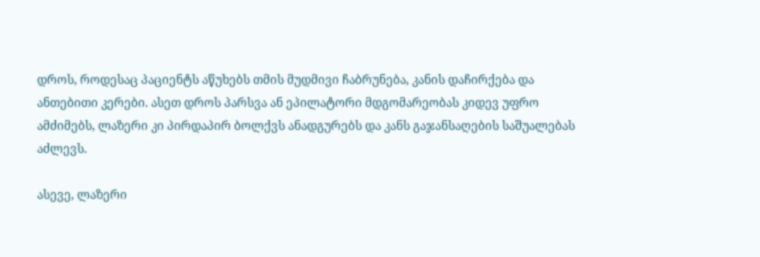დროს, როდესაც პაციენტს აწუხებს თმის მუდმივი ჩაბრუნება, კანის დაჩირქება და ანთებითი კერები. ასეთ დროს პარსვა ან ეპილატორი მდგომარეობას კიდევ უფრო ამძიმებს, ლაზერი კი პირდაპირ ბოლქვს ანადგურებს და კანს გაჯანსაღების საშუალებას აძლევს.

ასევე, ლაზერი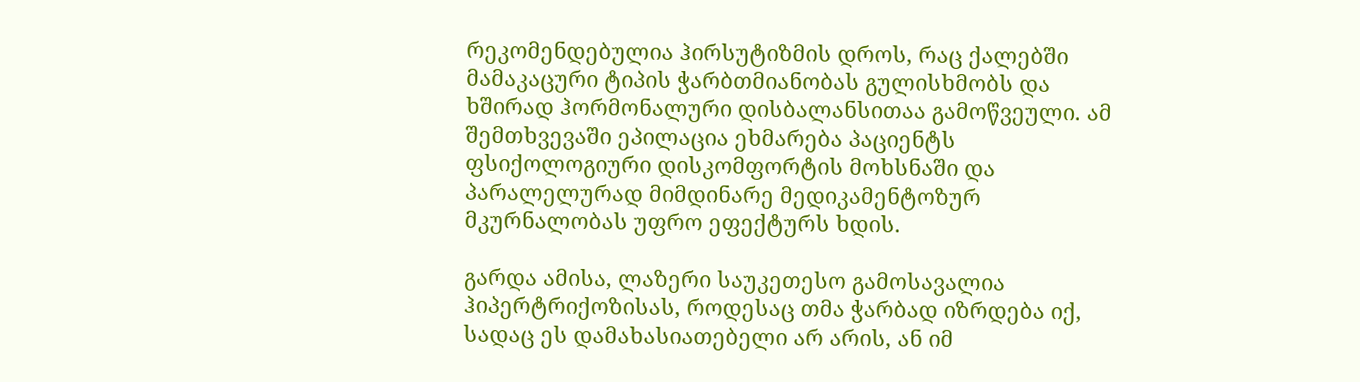რეკომენდებულია ჰირსუტიზმის დროს, რაც ქალებში მამაკაცური ტიპის ჭარბთმიანობას გულისხმობს და ხშირად ჰორმონალური დისბალანსითაა გამოწვეული. ამ შემთხვევაში ეპილაცია ეხმარება პაციენტს ფსიქოლოგიური დისკომფორტის მოხსნაში და პარალელურად მიმდინარე მედიკამენტოზურ მკურნალობას უფრო ეფექტურს ხდის.

გარდა ამისა, ლაზერი საუკეთესო გამოსავალია ჰიპერტრიქოზისას, როდესაც თმა ჭარბად იზრდება იქ, სადაც ეს დამახასიათებელი არ არის, ან იმ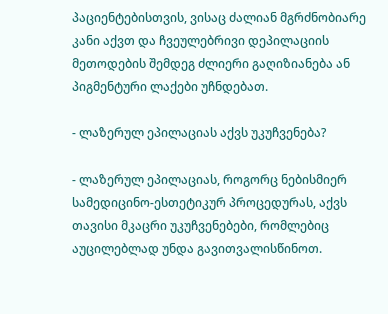პაციენტებისთვის, ვისაც ძალიან მგრძნობიარე კანი აქვთ და ჩვეულებრივი დეპილაციის მეთოდების შემდეგ ძლიერი გაღიზიანება ან პიგმენტური ლაქები უჩნდებათ.

- ლაზერულ ეპილაციას აქვს უკუჩვენება?

- ლაზერულ ეპილაციას, როგორც ნებისმიერ სამედიცინო-ესთეტიკურ პროცედურას, აქვს თავისი მკაცრი უკუჩვენებები, რომლებიც აუცილებლად უნდა გავითვალისწინოთ.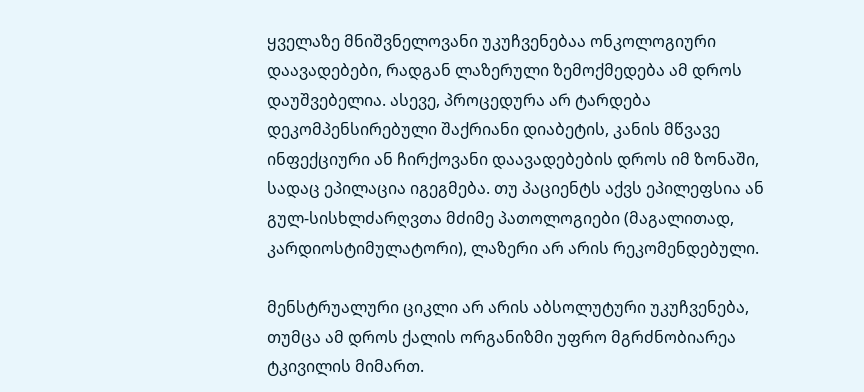ყველაზე მნიშვნელოვანი უკუჩვენებაა ონკოლოგიური დაავადებები, რადგან ლაზერული ზემოქმედება ამ დროს დაუშვებელია. ასევე, პროცედურა არ ტარდება დეკომპენსირებული შაქრიანი დიაბეტის, კანის მწვავე ინფექციური ან ჩირქოვანი დაავადებების დროს იმ ზონაში, სადაც ეპილაცია იგეგმება. თუ პაციენტს აქვს ეპილეფსია ან გულ-სისხლძარღვთა მძიმე პათოლოგიები (მაგალითად, კარდიოსტიმულატორი), ლაზერი არ არის რეკომენდებული.

მენსტრუალური ციკლი არ არის აბსოლუტური უკუჩვენება, თუმცა ამ დროს ქალის ორგანიზმი უფრო მგრძნობიარეა ტკივილის მიმართ.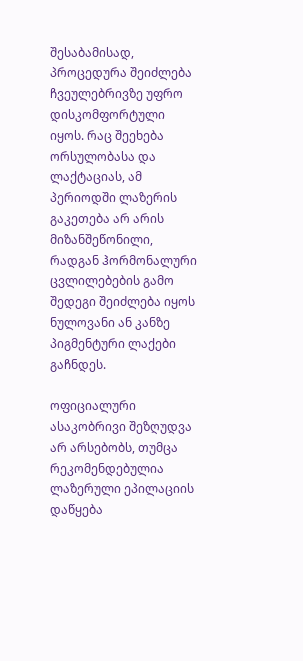შესაბამისად, პროცედურა შეიძლება ჩვეულებრივზე უფრო დისკომფორტული იყოს. რაც შეეხება ორსულობასა და ლაქტაციას, ამ პერიოდში ლაზერის გაკეთება არ არის მიზანშეწონილი, რადგან ჰორმონალური ცვლილებების გამო შედეგი შეიძლება იყოს ნულოვანი ან კანზე პიგმენტური ლაქები გაჩნდეს.

ოფიციალური ასაკობრივი შეზღუდვა არ არსებობს, თუმცა რეკომენდებულია ლაზერული ეპილაციის დაწყება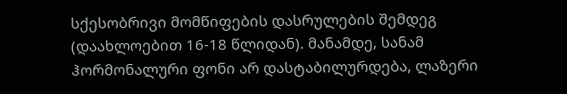სქესობრივი მომწიფების დასრულების შემდეგ (დაახლოებით 16-18 წლიდან). მანამდე, სანამ ჰორმონალური ფონი არ დასტაბილურდება, ლაზერი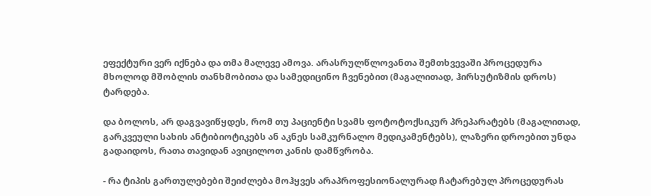ეფექტური ვერ იქნება და თმა მალევე ამოვა. არასრულწლოვანთა შემთხვევაში პროცედურა მხოლოდ მშობლის თანხმობითა და სამედიცინო ჩვენებით (მაგალითად, ჰირსუტიზმის დროს) ტარდება.

და ბოლოს, არ დაგვავიწყდეს, რომ თუ პაციენტი სვამს ფოტოტოქსიკურ პრეპარატებს (მაგალითად, გარკვეული სახის ანტიბიოტიკებს ან აკნეს სამკურნალო მედიკამენტებს), ლაზერი დროებით უნდა გადაიდოს, რათა თავიდან ავიცილოთ კანის დამწვრობა.

- რა ტიპის გართულებები შეიძლება მოჰყვეს არაპროფესიონალურად ჩატარებულ პროცედურას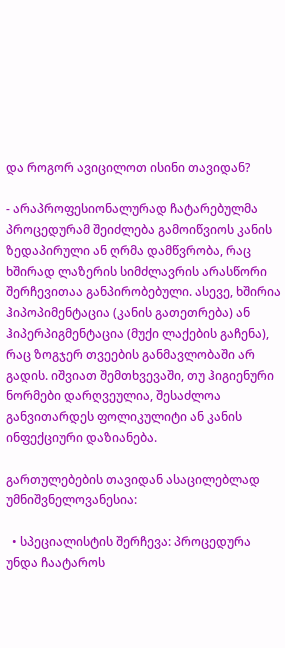და როგორ ავიცილოთ ისინი თავიდან?

- არაპროფესიონალურად ჩატარებულმა პროცედურამ შეიძლება გამოიწვიოს კანის ზედაპირული ან ღრმა დამწვრობა, რაც ხშირად ლაზერის სიმძლავრის არასწორი შერჩევითაა განპირობებული. ასევე, ხშირია ჰიპოპიმენტაცია (კანის გათეთრება) ან ჰიპერპიგმენტაცია (მუქი ლაქების გაჩენა), რაც ზოგჯერ თვეების განმავლობაში არ გადის. იშვიათ შემთხვევაში, თუ ჰიგიენური ნორმები დარღვეულია, შესაძლოა განვითარდეს ფოლიკულიტი ან კანის ინფექციური დაზიანება.

გართულებების თავიდან ასაცილებლად უმნიშვნელოვანესია:

  • სპეციალისტის შერჩევა: პროცედურა უნდა ჩაატაროს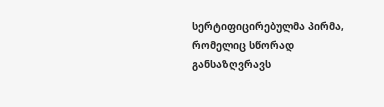სერტიფიცირებულმა პირმა, რომელიც სწორად განსაზღვრავს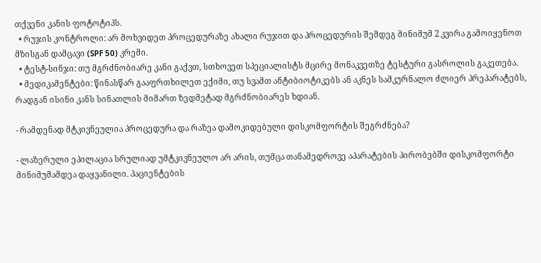თქვენი კანის ფოტოტიპს.
  • რუჯის კონტროლი: არ მოხვიდეთ პროცედურაზე ახალი რუჯით და პროცედურის შემდეგ მინიმუმ 2 კვირა გამოიყენოთ მზისგან დამცავი (SPF 50) კრემი.
  • ტესტ-სინჯი: თუ მგრძნობიარე კანი გაქვთ, სთხოვეთ სპეციალისტს მცირე მონაკვეთზე ტესტური გასროლის გაკეთება.
  • მედიკამენტები: წინასწარ გააფრთხილეთ ექიმი, თუ სვამთ ანტიბიოტიკებს ან აკნეს სამკურნალო ძლიერ პრეპარატებს, რადგან ისინი კანს სინათლის მიმართ ზედმეტად მგრძნობიარეს ხდიან.

- რამდენად მტკივნეულია პროცედურა და რაზეა დამოკიდებული დისკომფორტის შეგრძნება?

- ლაზერული ეპილაცია სრულიად უმტკივნეულო არ არის, თუმცა თანამედროვე აპარატების პირობებში დისკომფორტი მინიმუმამდეა დაყვანილი. პაციენტების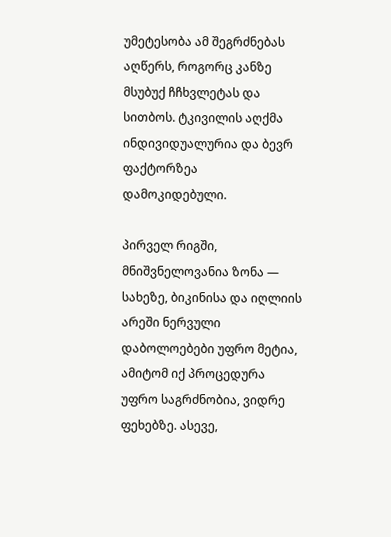უმეტესობა ამ შეგრძნებას აღწერს, როგორც კანზე მსუბუქ ჩჩხვლეტას და სითბოს. ტკივილის აღქმა ინდივიდუალურია და ბევრ ფაქტორზეა დამოკიდებული.

პირველ რიგში, მნიშვნელოვანია ზონა — სახეზე, ბიკინისა და იღლიის არეში ნერვული დაბოლოებები უფრო მეტია, ამიტომ იქ პროცედურა უფრო საგრძნობია, ვიდრე ფეხებზე. ასევე,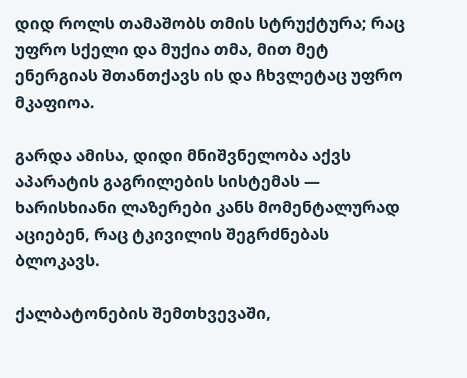დიდ როლს თამაშობს თმის სტრუქტურა; რაც უფრო სქელი და მუქია თმა, მით მეტ ენერგიას შთანთქავს ის და ჩხვლეტაც უფრო მკაფიოა.

გარდა ამისა, დიდი მნიშვნელობა აქვს აპარატის გაგრილების სისტემას — ხარისხიანი ლაზერები კანს მომენტალურად აციებენ, რაც ტკივილის შეგრძნებას ბლოკავს.

ქალბატონების შემთხვევაში,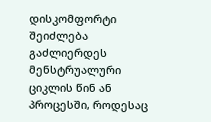დისკომფორტი შეიძლება გაძლიერდეს მენსტრუალური ციკლის წინ ან პროცესში, როდესაც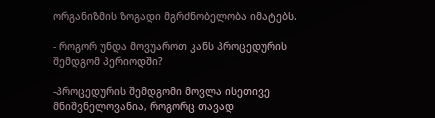ორგანიზმის ზოგადი მგრძნობელობა იმატებს.

- როგორ უნდა მოვუაროთ კანს პროცედურის შემდგომ პერიოდში?

-პროცედურის შემდგომი მოვლა ისეთივე მნიშვნელოვანია, როგორც თავად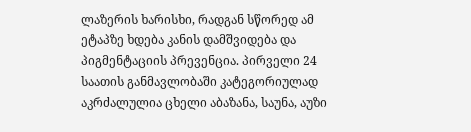ლაზერის ხარისხი, რადგან სწორედ ამ ეტაპზე ხდება კანის დამშვიდება და პიგმენტაციის პრევენცია. პირველი 24 საათის განმავლობაში კატეგორიულად აკრძალულია ცხელი აბაზანა, საუნა, აუზი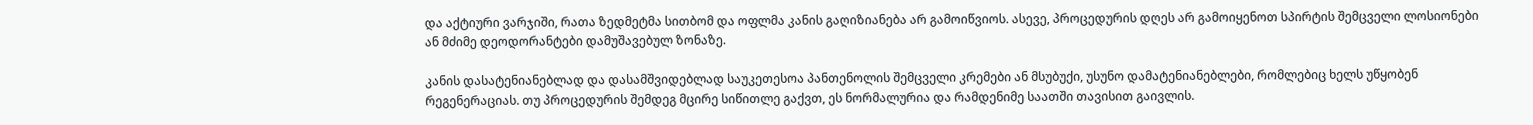და აქტიური ვარჯიში, რათა ზედმეტმა სითბომ და ოფლმა კანის გაღიზიანება არ გამოიწვიოს. ასევე, პროცედურის დღეს არ გამოიყენოთ სპირტის შემცველი ლოსიონები ან მძიმე დეოდორანტები დამუშავებულ ზონაზე.

კანის დასატენიანებლად და დასამშვიდებლად საუკეთესოა პანთენოლის შემცველი კრემები ან მსუბუქი, უსუნო დამატენიანებლები, რომლებიც ხელს უწყობენ რეგენერაციას. თუ პროცედურის შემდეგ მცირე სიწითლე გაქვთ, ეს ნორმალურია და რამდენიმე საათში თავისით გაივლის.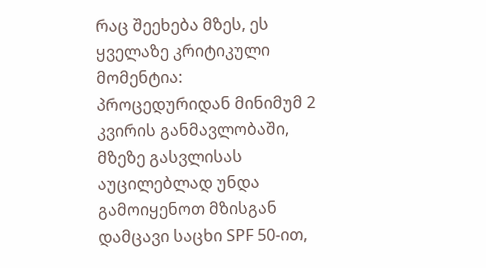რაც შეეხება მზეს, ეს ყველაზე კრიტიკული მომენტია: პროცედურიდან მინიმუმ 2 კვირის განმავლობაში, მზეზე გასვლისას აუცილებლად უნდა გამოიყენოთ მზისგან დამცავი საცხი SPF 50-ით,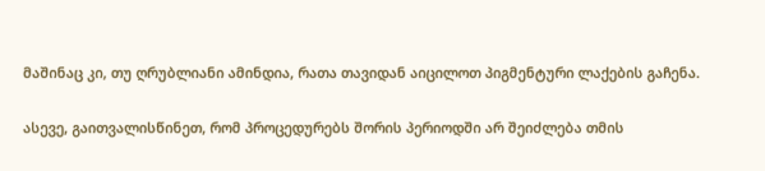მაშინაც კი, თუ ღრუბლიანი ამინდია, რათა თავიდან აიცილოთ პიგმენტური ლაქების გაჩენა.

ასევე, გაითვალისწინეთ, რომ პროცედურებს შორის პერიოდში არ შეიძლება თმის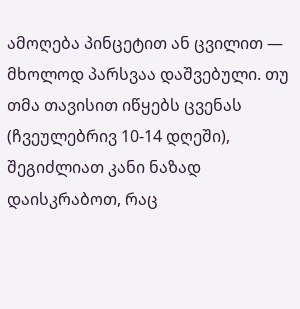ამოღება პინცეტით ან ცვილით — მხოლოდ პარსვაა დაშვებული. თუ თმა თავისით იწყებს ცვენას (ჩვეულებრივ 10-14 დღეში), შეგიძლიათ კანი ნაზად დაისკრაბოთ, რაც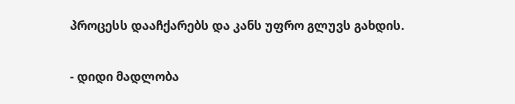პროცესს დააჩქარებს და კანს უფრო გლუვს გახდის.

- დიდი მადლობა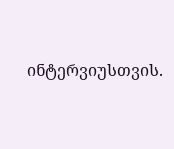ინტერვიუსთვის.